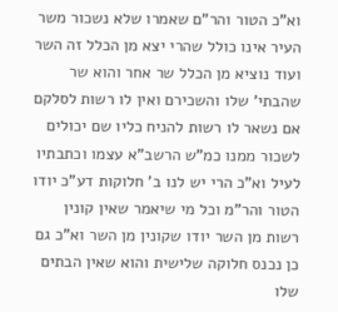וא"כ הטור והר"ם שאמרו שלא נשכור משר העיר אינו כולל שהרי יצא מן הכלל זה השר ועוד נוציא מן הכלל שר אחר והוא שר שהבתי' שלו והשכירם ואין לו רשות לסלקם אם נשאר לו רשות להניח כליו שם יכולים לשכור ממנו כמ"ש הרשב"א עצמו וכתבתיו לעיל וא"כ הרי יש לנו ב' חלוקות דע"כ יודו הטור והר"מ וכל מי שיאמר שאין קונין רשות מן השר יודו שקונין מן השר וא"כ גם כן נכנס חלוקה שלישית והוא שאין הבתים שלו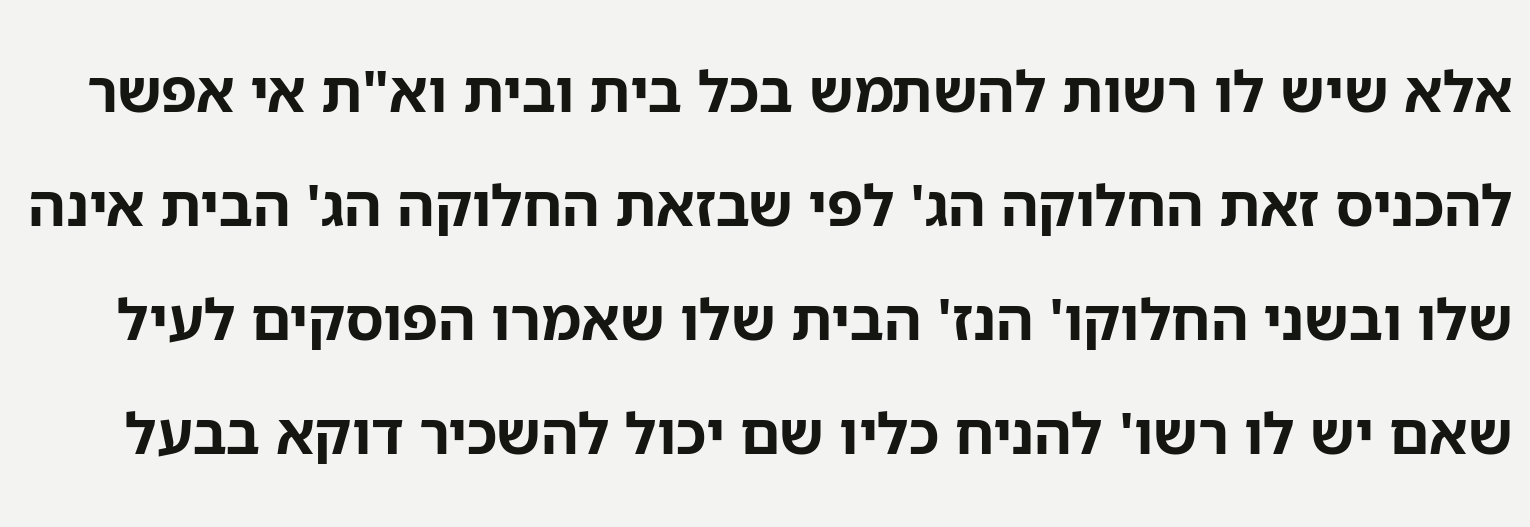אלא שיש לו רשות להשתמש בכל בית ובית וא"ת אי אפשר להכניס זאת החלוקה הג' לפי שבזאת החלוקה הג' הבית אינה שלו ובשני החלוקו' הנז' הבית שלו שאמרו הפוסקים לעיל שאם יש לו רשו' להניח כליו שם יכול להשכיר דוקא בבעל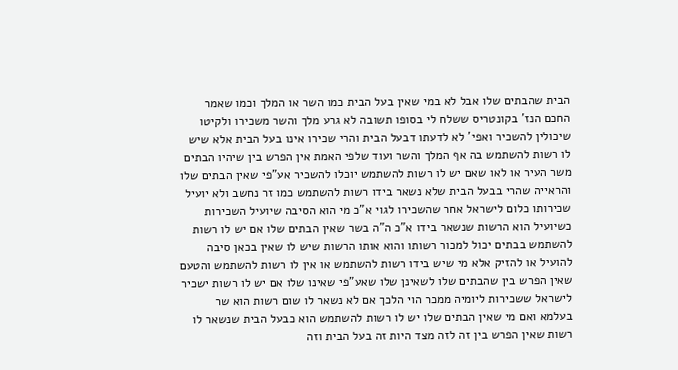הבית שהבתים שלו אבל לא במי שאין בעל הבית כמו השר או המלך וכמו שאמר החכם הנז' בקונטריס ששלח לי בסופו תשובה לא גרע מלך והשר משכירו ולקיטו שיכולין להשכיר ואפי' לא לדעתו דבעל הבית והרי שכירו אינו בעל הבית אלא שיש לו רשות להשתמש בה אף המלך והשר ועוד שלפי האמת אין הפרש בין שיהיו הבתים משר העיר או לאו שאם יש לו רשות להשתמש יוכלו להשכיר אע"פי שאין הבתים שלו והראייה שהרי בבעל הבית שלא נשאר בידו רשות להשתמש כמו זר נחשב ולא יועיל שכירותו כלום לישראל אחר שהשכירו לגוי א"כ מי הוא הסיבה שיועיל השכירות כשיועיל הוא הרשות שנשאר בידו א"כ ה"ה בשר שאין הבתים שלו אם יש לו רשות להשתמש בבתים יכול למכור רשותו והוא אותו הרשות שיש לו שאין בכאן סיבה להועיל או להזיק אלא מי שיש בידו רשות להשתמש או אין לו רשות להשתמש והטעם שאין הפרש בין שהבתים שלו לשאינן שלו שאע"פי שאינו שלו אם יש לו רשות ישכיר לישראל ששכירות ליומיה ממכר הוי הלכך אם לא נשאר לו שום רשות הוא שר בעלמא ואם מי שאין הבתים שלו יש לו רשות להשתמש הוא כבעל הבית שנשאר לו רשות שאין הפרש בין זה לזה מצד היות זה בעל הבית וזה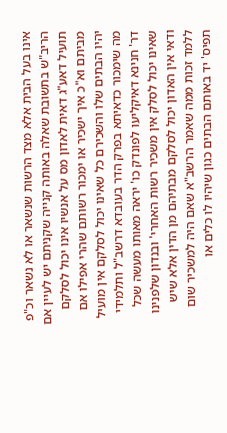אינו בעל הבית אלא מצד הרשות שנשאר או לא נשאר וכ"פ הריב"ש בתשובת שאלה באותה קנייה שקניתם יש לעיין אם תועיל דאע"ג דאית לאדון מס על אנשיו אינו יכול לסלקם מביתם וא"כ איך ישכיר או ימכור רשותם שהרי אפילו אם יהיו הבתים שלו והשכירם כל שאינו יכול לסלקם אין מועיל מה שימכור כדאיתא בפרק הדר בעובדא דרשב"ל ותלמידי דר' חנינא דאיקליעו לפונדק כו' יראה מאותו מעשה שכל שאינו יכול לסלק אין משכיר רשות האחרי' ובנדון שלפנינו ודאי אין האדון יכול לסלקם מבתיהם מן הדין אלא שיש ללמד זכות ממה שאמר הרשב"א שאם היה למשכיר שום תפיס' יד באותם הבתים כגון שיהיו לו כלים או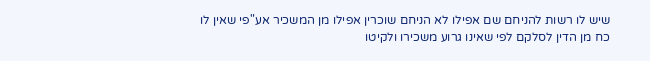שיש לו רשות להניחם שם אפילו לא הניחם שוכרין אפילו מן המשכיר אע"פי שאין לו כח מן הדין לסלקם לפי שאינו גרוע משכירו ולקיטו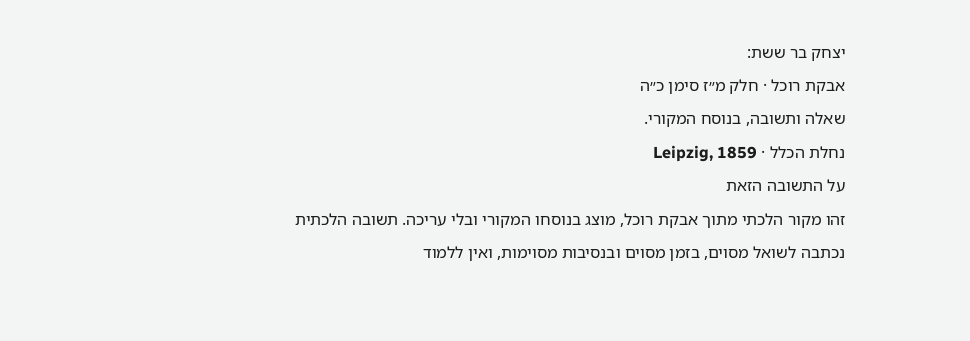יצחק בר ששת:
אבקת רוכל · חלק מ״ז סימן כ״ה
שאלה ותשובה, בנוסח המקורי.
נחלת הכלל · Leipzig, 1859
על התשובה הזאת
זהו מקור הלכתי מתוך אבקת רוכל, מוצג בנוסחו המקורי ובלי עריכה. תשובה הלכתית נכתבה לשואל מסוים, בזמן מסוים ובנסיבות מסוימות, ואין ללמוד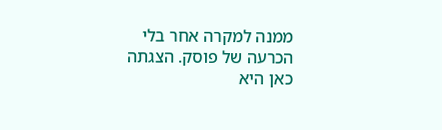ממנה למקרה אחר בלי הכרעה של פוסק. הצגתה כאן היא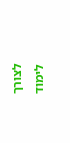לצורך לימוד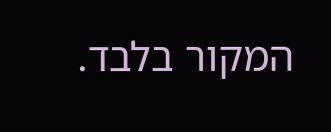המקור בלבד.